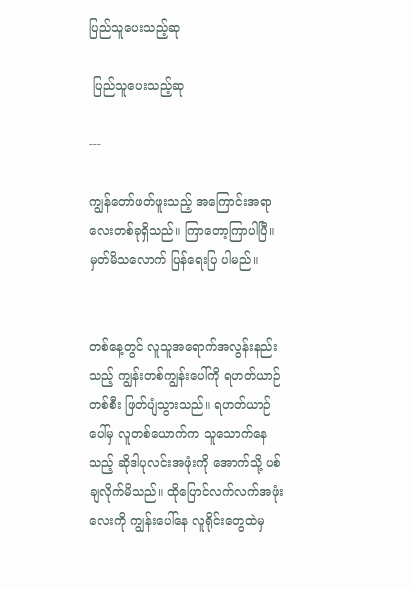ပြည်သူပေးသည့်ဆု

 ပြည်သူပေးသည့်ဆု

---

ကျွန်တော်ဖတ်ဖူးသည့် အကြောင်းအရာလေးတစ်ခုရှိသည်။ ကြာတော့ကြာပါပြီ။ မှတ်မိသလောက် ပြန်ရေးပြ ပါမည်။


တစ်နေ့တွင် လူသူအရောက်အလွန်းနည်းသည့် ကျွန်းတစ်ကျွန်းပေါ်ကို ရဟတ်ယာဉ်တစ်စီး ဖြတ်ပျံသွားသည်။ ရဟတ်ယာဉ်ပေါ်မှ လူတစ်ယောက်က သူသောက်နေသည့် ဆိုဒါပုလင်းအဖုံးကို အောက်သို့ ပစ်ချလိုက်မိသည်။ ထိုပြောင်လက်လက်အဖုံးလေးကို ကျွန်းပေါ်နေ လူရိုင်းတွေထဲမှ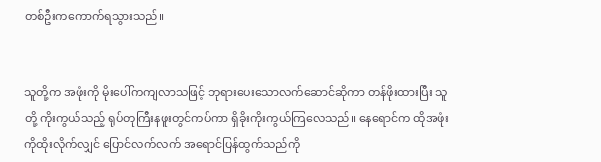တစ်ဦးကကောက်ရသွားသည်။


သူတို့က အဖုံးကို မိုးပေါ်ကကျလာသဖြင့် ဘုရားပေးသောလက်ဆောင်ဆိုကာ တန်ဖိုးထားပြီး သူတို့ ကိုးကွယ်သည့် ရုပ်တုကြီးနဖူးတွင်ကပ်ကာ ရှိခိုးကိုးကွယ်ကြလေသည်။ နေရောင်က ထိုအဖုံးကိုထိုးလိုက်လျှင် ပြောင်လက်လက် အရောင်ပြန်ထွက်သည်ကို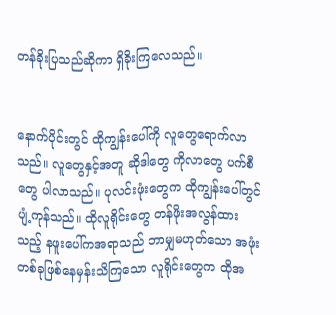တန်ခိုးပြသည်ဆိုကာ ရှိခိုးကြလေသည်။


နောက်ပိုင်းတွင် ထိုကျွန်းပေါ်ကို လူတွေရောက်လာသည်။ လူတွေနှင့်အတူ ဆိုဒါတွေ ကိုလာတွေ ပက်စီတွေ ပါလာသည်။ ပုလင်းဖုံးတွေက ထိုကျွန်းပေါ်တွင် ပျံ့ကုန်သည်။ ထိုလူရိုင်းတွေ တန်ဖိုးအလွန်ထားသည့် နဖူးပေါ်ကအရာသည် ဘာမျှမဟုတ်သော အဖုံးတစ်ခုဖြစ်နေမှန်းသိကြသော လူရိုင်းတွေက ထိုအ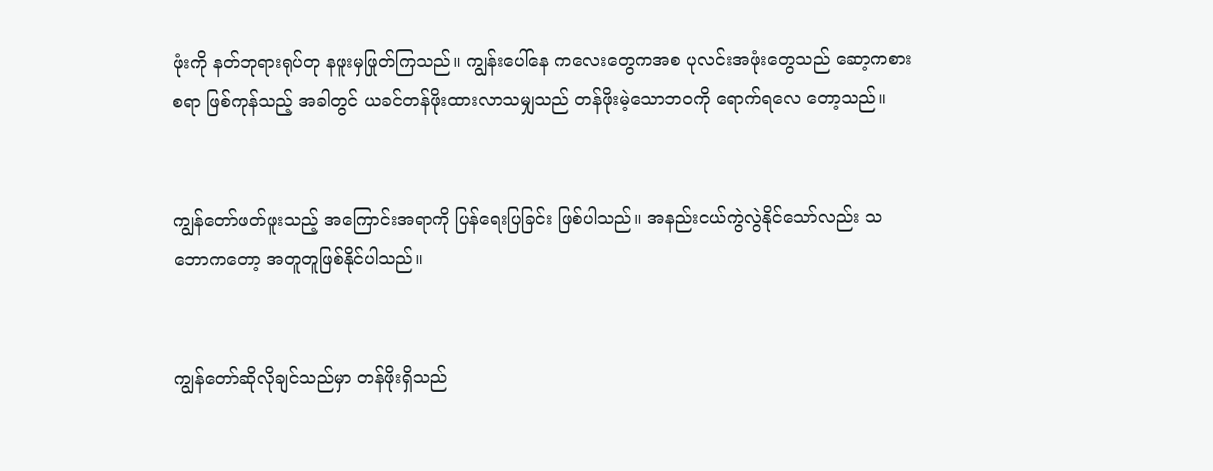ဖုံးကို နတ်ဘုရားရုပ်တု နဖူးမှဖြုတ်ကြသည်။ ကျွန်းပေါ်နေ ကလေးတွေကအစ ပုလင်းအဖုံးတွေသည် ဆော့ကစားစရာ ဖြစ်ကုန်သည့် အခါတွင် ယခင်တန်ဖိုးထားလာသမျှသည် တန်ဖိုးမဲ့သောဘဝကို ရောက်ရလေ တော့သည်။


ကျွန်တော်ဖတ်ဖူးသည့် အကြောင်းအရာကို ပြန်ရေးပြခြင်း ဖြစ်ပါသည်။ အနည်းငယ်ကွဲလွဲနိုင်သော်လည်း သဘောကတော့ အတူတူဖြစ်နိုင်ပါသည်။


ကျွန်တော်ဆိုလိုချင်သည်မှာ တန်ဖိုးရှိသည်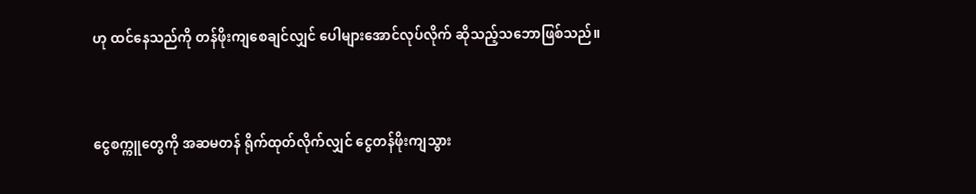ဟု ထင်နေသည်ကို တန်ဖိုးကျစေချင်လျှင် ပေါများအောင်လုပ်လိုက် ဆိုသည့်သဘောဖြစ်သည်။


ငွေစက္ကူတွေကို အဆမတန် ရိုက်ထုတ်လိုက်လျှင် ငွေတန်ဖိုးကျသွား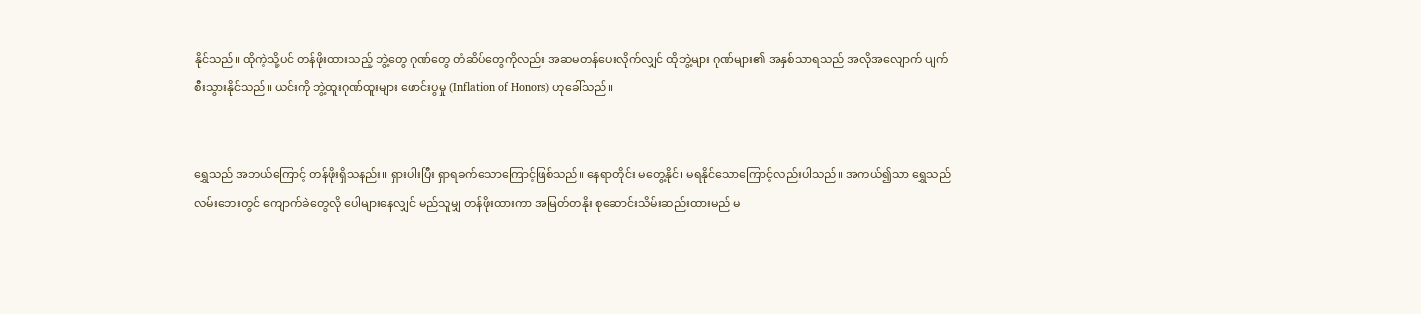နိုင်သည်။ ထိုကဲ့သို့ပင် တန်ဖိုးထားသည့် ဘွဲ့တွေ ဂုဏ်တွေ တံဆိပ်တွေကိုလည်း အဆမတန်ပေးလိုက်လျှင် ထိုဘွဲ့များ ဂုဏ်များ၏ အနှစ်သာရသည် အလိုအလျောက် ပျက်စီးသွားနိုင်သည်။ ယင်းကို ဘွဲ့ထူးဂုဏ်ထူးများ ဖောင်းပွမှု (Inflation of Honors) ဟုခေါ်သည်။


ရွှေသည် အဘယ်ကြောင့် တန်ဖိုးရှိသနည်း။ ရှားပါးပြီး ရှာရခက်သောကြောင့်ဖြစ်သည်။ နေရာတိုင်း မတွေ့နိုင်၊ မရနိုင်သောကြောင့်လည်းပါသည်။ အကယ်၍သာ ရွှေသည် လမ်းဘေးတွင် ကျောက်ခဲတွေလို ပေါများနေလျှင် မည်သူမျှ တန်ဖိုးထားကာ အမြတ်တနိုး စုဆောင်းသိမ်းဆည်းထားမည် မ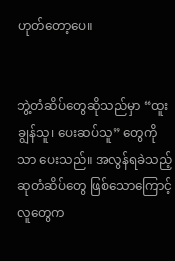ဟုတ်တော့ပေ။


ဘွဲ့တံဆိပ်တွေဆိုသည်မှာ “ထူးချွန်သူ၊ ပေးဆပ်သူ” တွေကိုသာ ပေးသည်။ အလွန်ရခဲသည့် ဆုတံဆိပ်တွေ ဖြစ်သောကြောင့် လူတွေက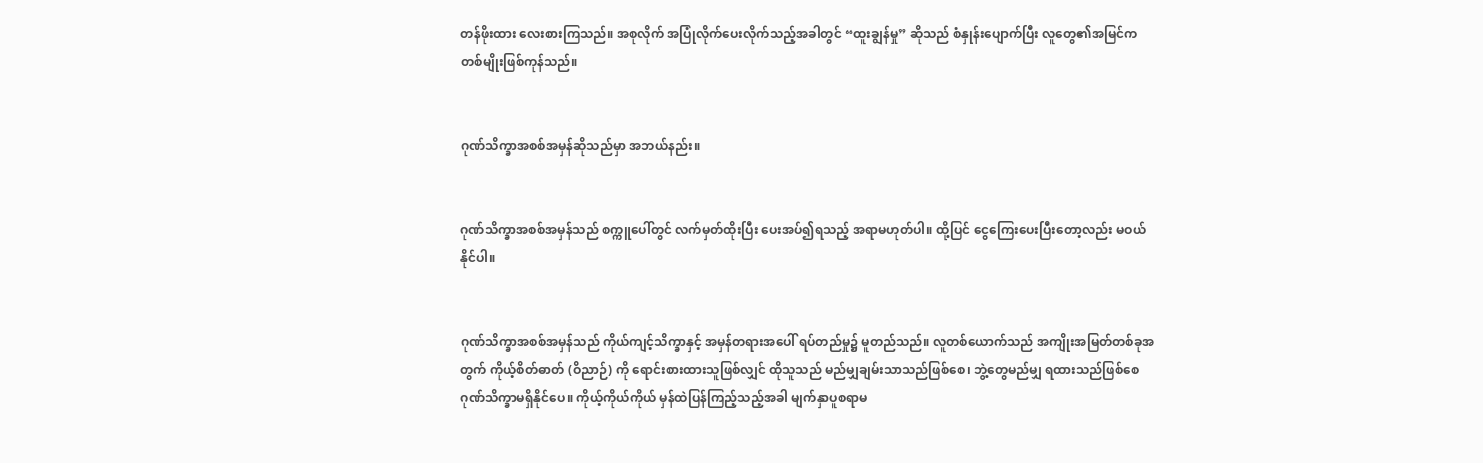တန်ဖိုးထား လေးစားကြသည်။ အစုလိုက် အပြုံလိုက်ပေးလိုက်သည့်အခါတွင် “ထူးချွန်မှု” ဆိုသည် စံနှုန်းပျောက်ပြီး လူတွေ၏အမြင်က တစ်မျိုးဖြစ်ကုန်သည်။


ဂုဏ်သိက္ခာအစစ်အမှန်ဆိုသည်မှာ အဘယ်နည်း။


ဂုဏ်သိက္ခာအစစ်အမှန်သည် စက္ကူပေါ်တွင် လက်မှတ်ထိုးပြီး ပေးအပ်၍ရသည့် အရာမဟုတ်ပါ။ ထို့ပြင် ငွေကြေးပေးပြီးတော့လည်း မဝယ်နိုင်ပါ။


ဂုဏ်သိက္ခာအစစ်အမှန်သည် ကိုယ်ကျင့်သိက္ခာနှင့် အမှန်တရားအပေါ် ရပ်တည်မှု၌ မူတည်သည်။ လူတစ်ယောက်သည် အကျိုးအမြတ်တစ်ခုအတွက် ကိုယ့်စိတ်ဓာတ် (ဝိညာဉ်) ကို ရောင်းစားထားသူဖြစ်လျှင် ထိုသူသည် မည်မျှချမ်းသာသည်ဖြစ်စေ၊ ဘွဲ့တွေမည်မျှ ရထားသည်ဖြစ်စေ ဂုဏ်သိက္ခာမရှိနိုင်ပေ။ ကိုယ့်ကိုယ်ကိုယ် မှန်ထဲပြန်ကြည့်သည့်အခါ မျက်နှာပူစရာမ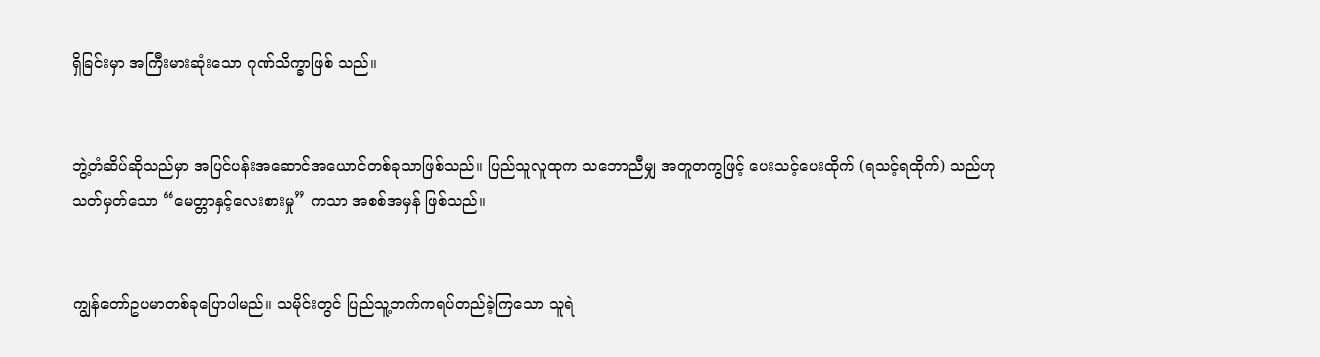ရှိခြင်းမှာ အကြီးမားဆုံးသော ဂုဏ်သိက္ခာဖြစ် သည်။


ဘွဲ့တံဆိပ်ဆိုသည်မှာ အပြင်ပန်းအဆောင်အယောင်တစ်ခုသာဖြစ်သည်။ ပြည်သူလူထုက သဘောညီမျှ အတူတကွဖြင့် ပေးသင့်ပေးထိုက် (ရသင့်ရထိုက်) သည်ဟု သတ်မှတ်သော “မေတ္တာနှင့်လေးစားမှု” ကသာ အစစ်အမှန် ဖြစ်သည်။


ကျွန်တော်ဥပမာတစ်ခုပြောပါမည်။ သမိုင်းတွင် ပြည်သူ့ဘက်ကရပ်တည်ခဲ့ကြသော သူရဲ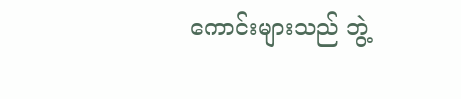ကောင်းများသည် ဘွဲ့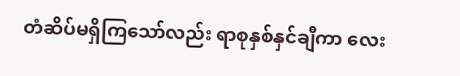တံဆိပ်မရှိကြသော်လည်း ရာစုနှစ်နှင်ချီကာ လေး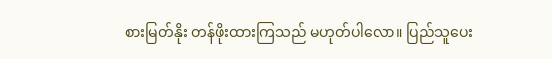စားမြတ်နိုး တန်ဖိုးထားကြသည် မဟုတ်ပါလော။ ပြည်သူပေး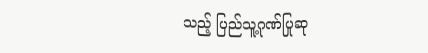သည့် ပြည်သူ့ဂုဏ်ပြုဆု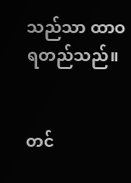သည်သာ ထာဝရတည်သည်။


တင်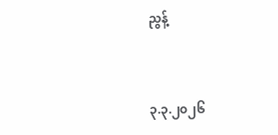ညွန့်


၃.၃.၂၀၂၆